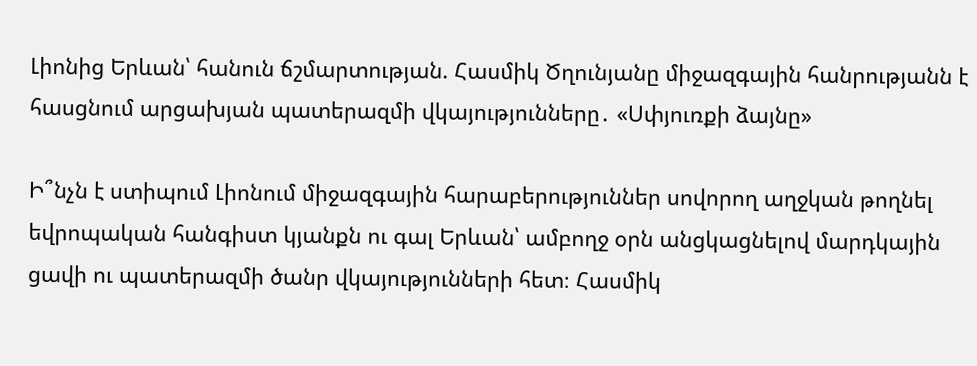Լիոնից Երևան՝ հանուն ճշմարտության. Հասմիկ Ծղունյանը միջազգային հանրությանն է հասցնում արցախյան պատերազմի վկայությունները․ «Սփյուռքի ձայնը»

Ի՞նչն է ստիպում Լիոնում միջազգային հարաբերություններ սովորող աղջկան թողնել եվրոպական հանգիստ կյանքն ու գալ Երևան՝ ամբողջ օրն անցկացնելով մարդկային ցավի ու պատերազմի ծանր վկայությունների հետ։ Հասմիկ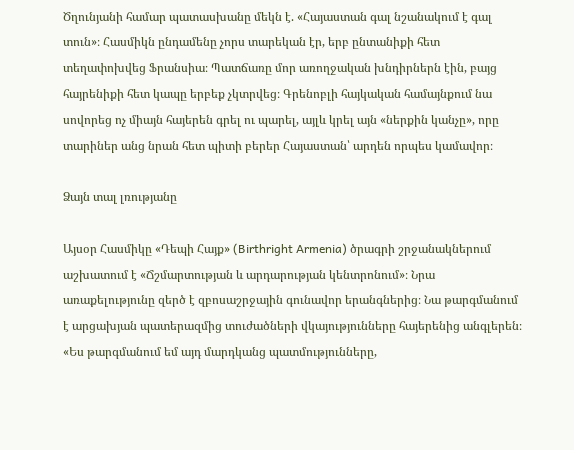Ծղունյանի համար պատասխանը մեկն է. «Հայաստան գալ նշանակում է գալ տուն»։ Հասմիկն ընդամենը չորս տարեկան էր, երբ ընտանիքի հետ տեղափոխվեց Ֆրանսիա։ Պատճառը մոր առողջական խնդիրներն էին, բայց հայրենիքի հետ կապը երբեք չկտրվեց։ Գրենոբլի հայկական համայնքում նա սովորեց ոչ միայն հայերեն գրել ու պարել, այլև կրել այն «ներքին կանչը», որը տարիներ անց նրան հետ պիտի բերեր Հայաստան՝ արդեն որպես կամավոր։

Ձայն տալ լռությանը

Այսօր Հասմիկը «Դեպի Հայք» (Birthright Armenia) ծրագրի շրջանակներում աշխատում է «Ճշմարտության և արդարության կենտրոնում»։ Նրա առաքելությունը զերծ է զբոսաշրջային գունավոր երանգներից։ Նա թարգմանում է արցախյան պատերազմից տուժածների վկայությունները հայերենից անգլերեն։ «Ես թարգմանում եմ այդ մարդկանց պատմությունները,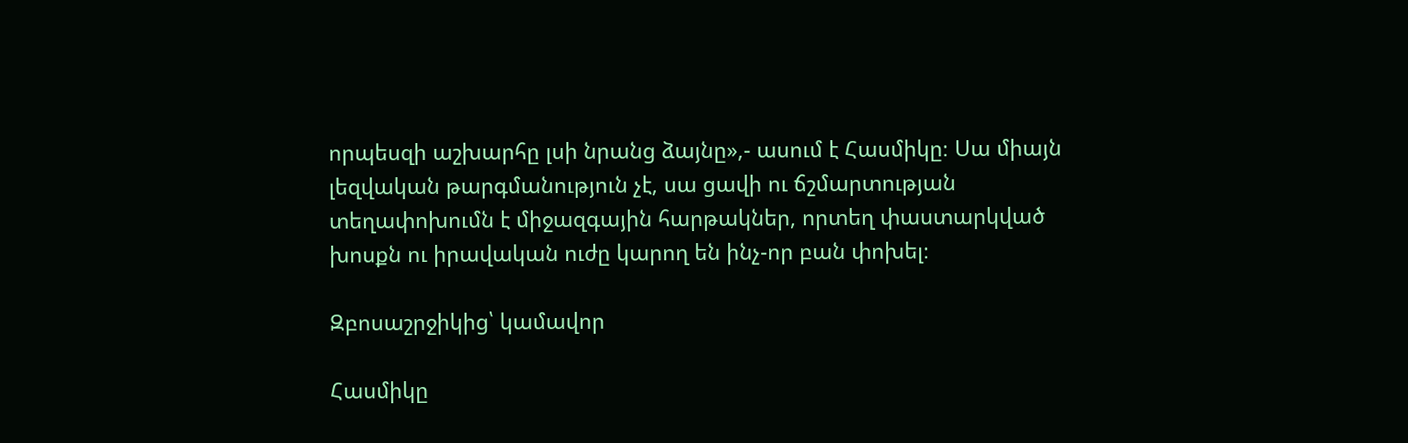որպեսզի աշխարհը լսի նրանց ձայնը»,- ասում է Հասմիկը։ Սա միայն լեզվական թարգմանություն չէ, սա ցավի ու ճշմարտության տեղափոխումն է միջազգային հարթակներ, որտեղ փաստարկված խոսքն ու իրավական ուժը կարող են ինչ-որ բան փոխել։

Զբոսաշրջիկից՝ կամավոր

Հասմիկը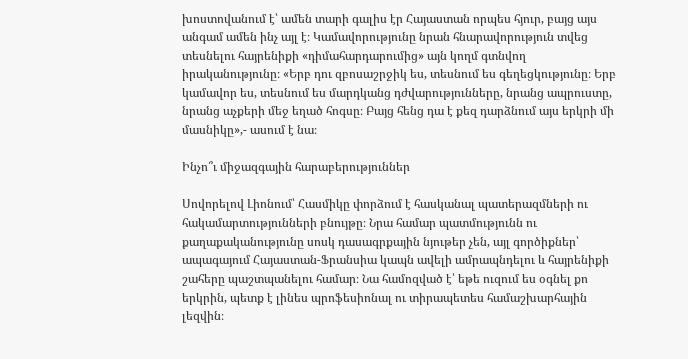խոստովանում է՝ ամեն տարի գալիս էր Հայաստան որպես հյուր, բայց այս անգամ ամեն ինչ այլ է։ Կամավորությունը նրան հնարավորություն տվեց տեսնելու հայրենիքի «դիմահարդարումից» այն կողմ գտնվող իրականությունը։ «Երբ դու զբոսաշրջիկ ես, տեսնում ես գեղեցկությունը։ Երբ կամավոր ես, տեսնում ես մարդկանց դժվարությունները, նրանց ապրուստը, նրանց աչքերի մեջ եղած հոգսը։ Բայց հենց դա է քեզ դարձնում այս երկրի մի մասնիկը»,- ասում է նա։

Ինչո՞ւ միջազգային հարաբերություններ

Սովորելով Լիոնում՝ Հասմիկը փորձում է հասկանալ պատերազմների ու հակամարտությունների բնույթը։ Նրա համար պատմությունն ու քաղաքականությունը սոսկ դասագրքային նյութեր չեն, այլ գործիքներ՝ ապագայում Հայաստան-Ֆրանսիա կապն ավելի ամրապնդելու և հայրենիքի շահերը պաշտպանելու համար։ Նա համոզված է՝ եթե ուզում ես օգնել քո երկրին, պետք է լինես պրոֆեսիոնալ ու տիրապետես համաշխարհային լեզվին։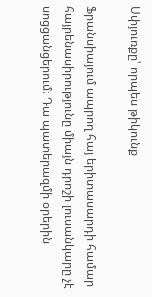Սփյուռքը՝ որպես թիկունք

Ֆրանսիայում ապրող հայ երիտասարդի համար հայրենասիրությունը միայն դրոշի լուսանկարը չէ սոցցանցերում։ Դա պատերազմի օրերին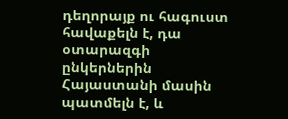դեղորայք ու հագուստ հավաքելն է, դա օտարազգի ընկերներին Հայաստանի մասին պատմելն է, և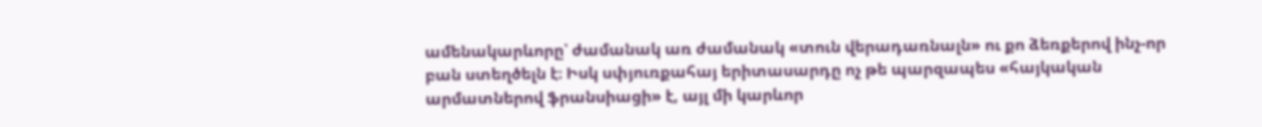ամենակարևորը՝ ժամանակ առ ժամանակ «տուն վերադառնալն» ու քո ձեռքերով ինչ-որ բան ստեղծելն է։ Իսկ սփյուռքահայ երիտասարդը ոչ թե պարզապես «հայկական արմատներով ֆրանսիացի» է, այլ մի կարևոր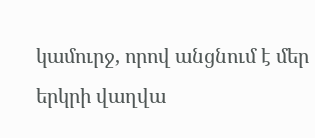կամուրջ, որով անցնում է մեր երկրի վաղվա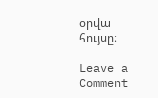օրվա հույսը։

Leave a Comment